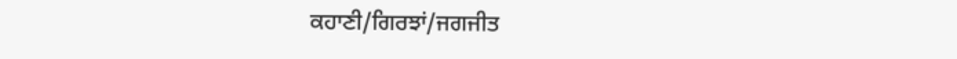ਕਹਾਣੀ/ਗਿਰਝਾਂ/ਜਗਜੀਤ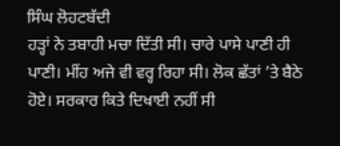ਸਿੰਘ ਲੋਹਟਬੱਦੀ
ਹੜ੍ਹਾਂ ਨੇ ਤਬਾਹੀ ਮਚਾ ਦਿੱਤੀ ਸੀ। ਚਾਰੇ ਪਾਸੇ ਪਾਣੀ ਹੀ ਪਾਣੀ। ਮੀਂਹ ਅਜੇ ਵੀ ਵਰ੍ਹ ਰਿਹਾ ਸੀ। ਲੋਕ ਛੱਤਾਂ ’ਤੇ ਬੈਠੇ ਹੋਏ। ਸਰਕਾਰ ਕਿਤੇ ਦਿਖਾਈ ਨਹੀਂ ਸੀ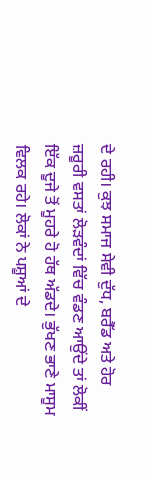ਦੇ ਰਹੀ। ਕੁਝ ਸਮਾਜ ਸੇਵੀ ਦੁੱਧ, ਬਰੈੱਡ ਅਤੇ ਹੋਰ ਜ਼ਰੂਰੀ ਵਸਤਾਂ ਲੋੜਵੰਦਾਂ ਵਿੱਚ ਵੰਡਣ ਆਉਂਦੇ ਤਾਂ ਲੋਕੀਂ ਇੱਕ ਦੂਜੇ ਤੋਂ ਮੂਹਰੇ ਹੋ ਹੱਥ ਅੱਡਦੇ। ਭੁੱਖਣ ਭਾਣੇ ਮਾਸੂਮ ਵਿਲਕ ਰਹੇ। ਲੋਕਾਂ ਨੇ ਪਸ਼ੂਆਂ ਦੇ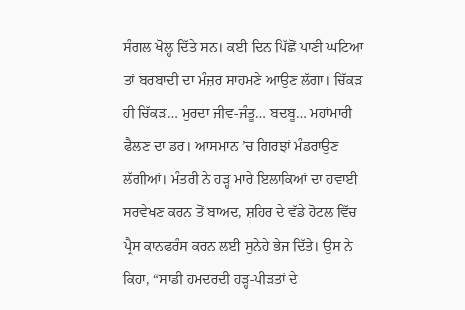ਸੰਗਲ ਖੋਲ੍ਹ ਦਿੱਤੇ ਸਨ। ਕਈ ਦਿਨ ਪਿੱਛੋਂ ਪਾਣੀ ਘਟਿਆ ਤਾਂ ਬਰਬਾਦੀ ਦਾ ਮੰਜ਼ਰ ਸਾਹਮਣੇ ਆਉਣ ਲੱਗਾ। ਚਿੱਕੜ ਹੀ ਚਿੱਕੜ… ਮੁਰਦਾ ਜੀਵ-ਜੰਤੂ… ਬਦਬੂ… ਮਹਾਂਮਾਰੀ ਫੈਲਣ ਦਾ ਡਰ। ਆਸਮਾਨ ’ਚ ਗਿਰਝਾਂ ਮੰਡਰਾਉਣ ਲੱਗੀਆਂ। ਮੰਤਰੀ ਨੇ ਹੜ੍ਹ ਮਾਰੇ ਇਲਾਕਿਆਂ ਦਾ ਹਵਾਈ ਸਰਵੇਖਣ ਕਰਨ ਤੋਂ ਬਾਅਦ, ਸ਼ਹਿਰ ਦੇ ਵੱਡੇ ਹੋਟਲ ਵਿੱਚ ਪ੍ਰੈਸ ਕਾਨਫਰੰਸ ਕਰਨ ਲਈ ਸੁਨੇਹੇ ਭੇਜ ਦਿੱਤੇ। ਉਸ ਨੇ ਕਿਹਾ, “ਸਾਡੀ ਹਮਦਰਦੀ ਹੜ੍ਹ-ਪੀੜਤਾਂ ਦੇ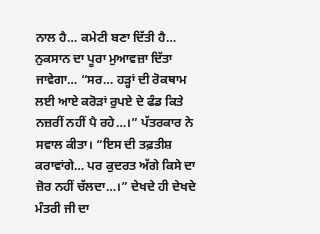ਨਾਲ ਹੈ… ਕਮੇਟੀ ਬਣਾ ਦਿੱਤੀ ਹੈ… ਨੁਕਸਾਨ ਦਾ ਪੂਰਾ ਮੁਆਵਜ਼ਾ ਦਿੱਤਾ ਜਾਵੇਗਾ… “ਸਰ… ਹੜ੍ਹਾਂ ਦੀ ਰੋਕਥਾਮ ਲਈ ਆਏ ਕਰੋੜਾਂ ਰੁਪਏ ਦੇ ਫੰਡ ਕਿਤੇ ਨਜ਼ਰੀਂ ਨਹੀਂ ਪੈ ਰਹੇ…।” ਪੱਤਰਕਾਰ ਨੇ ਸਵਾਲ ਕੀਤਾ। “ਇਸ ਦੀ ਤਫ਼ਤੀਸ਼ ਕਰਾਵਾਂਗੇ… ਪਰ ਕੁਦਰਤ ਅੱਗੇ ਕਿਸੇ ਦਾ ਜ਼ੋਰ ਨਹੀਂ ਚੱਲਦਾ…।” ਦੇਖਦੇ ਹੀ ਦੇਖਦੇ ਮੰਤਰੀ ਜੀ ਦਾ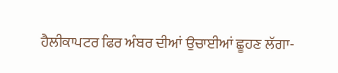ਹੈਲੀਕਾਪਟਰ ਫਿਰ ਅੰਬਰ ਦੀਆਂ ਉਚਾਈਆਂ ਛੂਹਣ ਲੱਗਾ-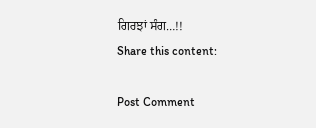ਗਿਰਝਾਂ ਸੰਗ…!!
Share this content:

Post Comment